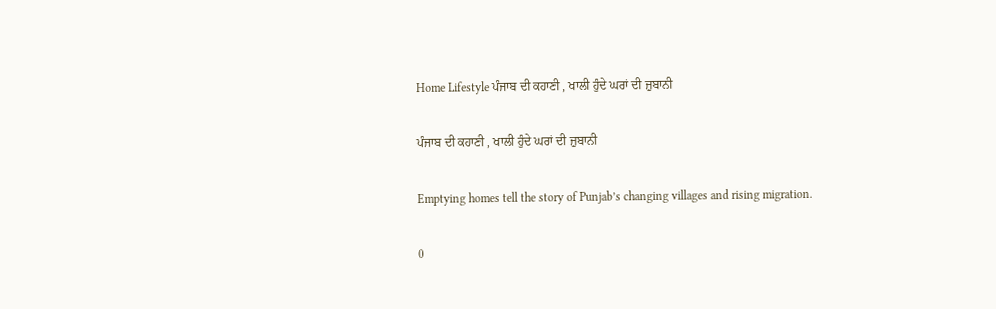Home Lifestyle ਪੰਜਾਬ ਦੀ ਕਹਾਣੀ , ਖਾਲੀ ਹੁੰਦੇ ਘਰਾਂ ਦੀ ਜ਼ੁਬਾਨੀ

ਪੰਜਾਬ ਦੀ ਕਹਾਣੀ , ਖਾਲੀ ਹੁੰਦੇ ਘਰਾਂ ਦੀ ਜ਼ੁਬਾਨੀ

Emptying homes tell the story of Punjab’s changing villages and rising migration.

0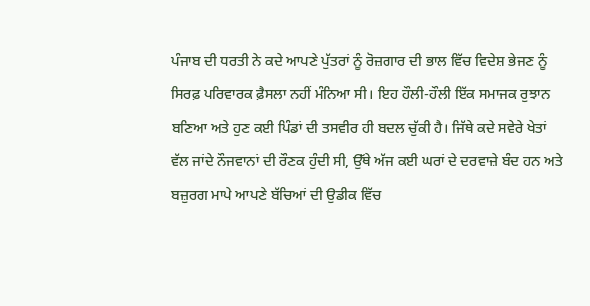ਪੰਜਾਬ ਦੀ ਧਰਤੀ ਨੇ ਕਦੇ ਆਪਣੇ ਪੁੱਤਰਾਂ ਨੂੰ ਰੋਜ਼ਗਾਰ ਦੀ ਭਾਲ ਵਿੱਚ ਵਿਦੇਸ਼ ਭੇਜਣ ਨੂੰ ਸਿਰਫ਼ ਪਰਿਵਾਰਕ ਫ਼ੈਸਲਾ ਨਹੀਂ ਮੰਨਿਆ ਸੀ। ਇਹ ਹੌਲੀ-ਹੌਲੀ ਇੱਕ ਸਮਾਜਕ ਰੁਝਾਨ ਬਣਿਆ ਅਤੇ ਹੁਣ ਕਈ ਪਿੰਡਾਂ ਦੀ ਤਸਵੀਰ ਹੀ ਬਦਲ ਚੁੱਕੀ ਹੈ। ਜਿੱਥੇ ਕਦੇ ਸਵੇਰੇ ਖੇਤਾਂ ਵੱਲ ਜਾਂਦੇ ਨੌਜਵਾਨਾਂ ਦੀ ਰੌਣਕ ਹੁੰਦੀ ਸੀ, ਉੱਥੇ ਅੱਜ ਕਈ ਘਰਾਂ ਦੇ ਦਰਵਾਜ਼ੇ ਬੰਦ ਹਨ ਅਤੇ ਬਜ਼ੁਰਗ ਮਾਪੇ ਆਪਣੇ ਬੱਚਿਆਂ ਦੀ ਉਡੀਕ ਵਿੱਚ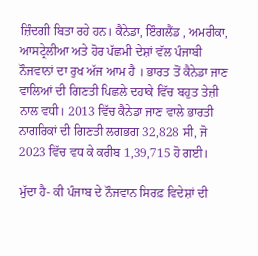ਜ਼ਿੰਦਗੀ ਬਿਤਾ ਰਹੇ ਹਨ। ਕੈਨੇਡਾ, ਇੰਗਲੈਂਡ , ਅਮਰੀਕਾ, ਆਸਟ੍ਰੇਲੀਆ ਅਤੇ ਹੋਰ ਪੱਛਮੀ ਦੇਸ਼ਾਂ ਵੱਲ ਪੰਜਾਬੀ ਨੌਜਵਾਨਾਂ ਦਾ ਰੁਖ ਅੱਜ ਆਮ ਹੈ । ਭਾਰਤ ਤੋਂ ਕੈਨੇਡਾ ਜਾਣ ਵਾਲਿਆਂ ਦੀ ਗਿਣਤੀ ਪਿਛਲੇ ਦਹਾਕੇ ਵਿੱਚ ਬਹੁਤ ਤੇਜ਼ੀ ਨਾਲ ਵਧੀ। 2013 ਵਿੱਚ ਕੈਨੇਡਾ ਜਾਣ ਵਾਲੇ ਭਾਰਤੀ ਨਾਗਰਿਕਾਂ ਦੀ ਗਿਣਤੀ ਲਗਭਗ 32,828 ਸੀ, ਜੋ 2023 ਵਿੱਚ ਵਧ ਕੇ ਕਰੀਬ 1,39,715 ਹੋ ਗਈ।

ਮੁੱਦਾ ਹੈ- ਕੀ ਪੰਜਾਬ ਦੇ ਨੌਜਵਾਨ ਸਿਰਫ਼ ਵਿਦੇਸ਼ਾਂ ਦੀ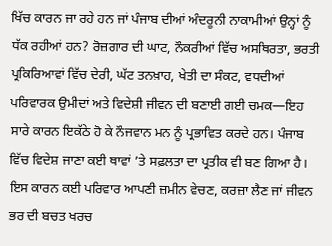ਖਿੱਚ ਕਾਰਨ ਜਾ ਰਹੇ ਹਨ ਜਾਂ ਪੰਜਾਬ ਦੀਆਂ ਅੰਦਰੂਨੀ ਨਾਕਾਮੀਆਂ ਉਨ੍ਹਾਂ ਨੂੰ ਧੱਕ ਰਹੀਆਂ ਹਨ? ਰੋਜ਼ਗਾਰ ਦੀ ਘਾਟ, ਨੌਕਰੀਆਂ ਵਿੱਚ ਅਸਥਿਰਤਾ, ਭਰਤੀ ਪ੍ਰਕਿਰਿਆਵਾਂ ਵਿੱਚ ਦੇਰੀ, ਘੱਟ ਤਨਖ਼ਾਹ, ਖੇਤੀ ਦਾ ਸੰਕਟ, ਵਧਦੀਆਂ ਪਰਿਵਾਰਕ ਉਮੀਦਾਂ ਅਤੇ ਵਿਦੇਸ਼ੀ ਜੀਵਨ ਦੀ ਬਣਾਈ ਗਈ ਚਮਕ—ਇਹ ਸਾਰੇ ਕਾਰਨ ਇਕੱਠੇ ਹੋ ਕੇ ਨੌਜਵਾਨ ਮਨ ਨੂੰ ਪ੍ਰਭਾਵਿਤ ਕਰਦੇ ਹਨ। ਪੰਜਾਬ ਵਿੱਚ ਵਿਦੇਸ਼ ਜਾਣਾ ਕਈ ਥਾਵਾਂ ’ਤੇ ਸਫ਼ਲਤਾ ਦਾ ਪ੍ਰਤੀਕ ਵੀ ਬਣ ਗਿਆ ਹੈ। ਇਸ ਕਾਰਨ ਕਈ ਪਰਿਵਾਰ ਆਪਣੀ ਜ਼ਮੀਨ ਵੇਚਣ, ਕਰਜ਼ਾ ਲੈਣ ਜਾਂ ਜੀਵਨ ਭਰ ਦੀ ਬਚਤ ਖਰਚ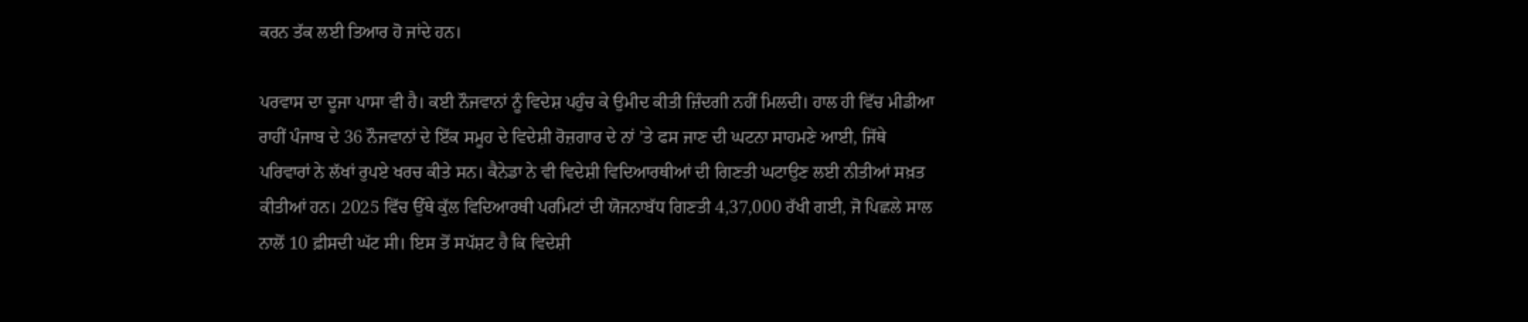ਕਰਨ ਤੱਕ ਲਈ ਤਿਆਰ ਹੋ ਜਾਂਦੇ ਹਨ।

ਪਰਵਾਸ ਦਾ ਦੂਜਾ ਪਾਸਾ ਵੀ ਹੈ। ਕਈ ਨੌਜਵਾਨਾਂ ਨੂੰ ਵਿਦੇਸ਼ ਪਹੁੰਚ ਕੇ ਉਮੀਦ ਕੀਤੀ ਜ਼ਿੰਦਗੀ ਨਹੀਂ ਮਿਲਦੀ। ਹਾਲ ਹੀ ਵਿੱਚ ਮੀਡੀਆ ਰਾਹੀਂ ਪੰਜਾਬ ਦੇ 36 ਨੌਜਵਾਨਾਂ ਦੇ ਇੱਕ ਸਮੂਹ ਦੇ ਵਿਦੇਸ਼ੀ ਰੋਜ਼ਗਾਰ ਦੇ ਨਾਂ ’ਤੇ ਫਸ ਜਾਣ ਦੀ ਘਟਨਾ ਸਾਹਮਣੇ ਆਈ, ਜਿੱਥੇ ਪਰਿਵਾਰਾਂ ਨੇ ਲੱਖਾਂ ਰੁਪਏ ਖਰਚ ਕੀਤੇ ਸਨ। ਕੈਨੇਡਾ ਨੇ ਵੀ ਵਿਦੇਸ਼ੀ ਵਿਦਿਆਰਥੀਆਂ ਦੀ ਗਿਣਤੀ ਘਟਾਉਣ ਲਈ ਨੀਤੀਆਂ ਸਖ਼ਤ ਕੀਤੀਆਂ ਹਨ। 2025 ਵਿੱਚ ਉੱਥੇ ਕੁੱਲ ਵਿਦਿਆਰਥੀ ਪਰਮਿਟਾਂ ਦੀ ਯੋਜਨਾਬੱਧ ਗਿਣਤੀ 4,37,000 ਰੱਖੀ ਗਈ, ਜੋ ਪਿਛਲੇ ਸਾਲ ਨਾਲੋਂ 10 ਫ਼ੀਸਦੀ ਘੱਟ ਸੀ। ਇਸ ਤੋਂ ਸਪੱਸ਼ਟ ਹੈ ਕਿ ਵਿਦੇਸ਼ੀ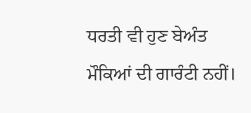ਧਰਤੀ ਵੀ ਹੁਣ ਬੇਅੰਤ ਮੌਕਿਆਂ ਦੀ ਗਾਰੰਟੀ ਨਹੀਂ।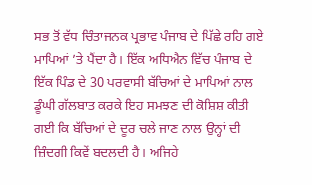ਸਭ ਤੋਂ ਵੱਧ ਚਿੰਤਾਜਨਕ ਪ੍ਰਭਾਵ ਪੰਜਾਬ ਦੇ ਪਿੱਛੇ ਰਹਿ ਗਏ ਮਾਪਿਆਂ ’ਤੇ ਪੈਂਦਾ ਹੈ। ਇੱਕ ਅਧਿਐਨ ਵਿੱਚ ਪੰਜਾਬ ਦੇ ਇੱਕ ਪਿੰਡ ਦੇ 30 ਪਰਵਾਸੀ ਬੱਚਿਆਂ ਦੇ ਮਾਪਿਆਂ ਨਾਲ ਡੂੰਘੀ ਗੱਲਬਾਤ ਕਰਕੇ ਇਹ ਸਮਝਣ ਦੀ ਕੋਸ਼ਿਸ਼ ਕੀਤੀ ਗਈ ਕਿ ਬੱਚਿਆਂ ਦੇ ਦੂਰ ਚਲੇ ਜਾਣ ਨਾਲ ਉਨ੍ਹਾਂ ਦੀ ਜ਼ਿੰਦਗੀ ਕਿਵੇਂ ਬਦਲਦੀ ਹੈ। ਅਜਿਹੇ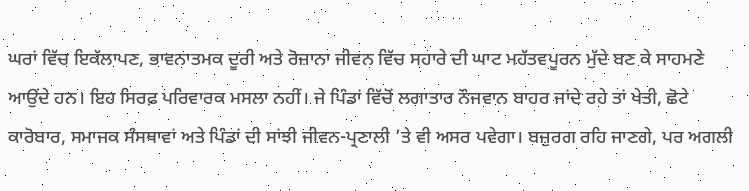ਘਰਾਂ ਵਿੱਚ ਇਕੱਲਾਪਣ, ਭਾਵਨਾਤਮਕ ਦੂਰੀ ਅਤੇ ਰੋਜ਼ਾਨਾ ਜੀਵਨ ਵਿੱਚ ਸਹਾਰੇ ਦੀ ਘਾਟ ਮਹੱਤਵਪੂਰਨ ਮੁੱਦੇ ਬਣ ਕੇ ਸਾਹਮਣੇ ਆਉਂਦੇ ਹਨ। ਇਹ ਸਿਰਫ਼ ਪਰਿਵਾਰਕ ਮਸਲਾ ਨਹੀਂ। ਜੇ ਪਿੰਡਾਂ ਵਿੱਚੋਂ ਲਗਾਤਾਰ ਨੌਜਵਾਨ ਬਾਹਰ ਜਾਂਦੇ ਰਹੇ ਤਾਂ ਖੇਤੀ, ਛੋਟੇ ਕਾਰੋਬਾਰ, ਸਮਾਜਕ ਸੰਸਥਾਵਾਂ ਅਤੇ ਪਿੰਡਾਂ ਦੀ ਸਾਂਝੀ ਜੀਵਨ-ਪ੍ਰਣਾਲੀ ’ਤੇ ਵੀ ਅਸਰ ਪਵੇਗਾ। ਬਜ਼ੁਰਗ ਰਹਿ ਜਾਣਗੇ, ਪਰ ਅਗਲੀ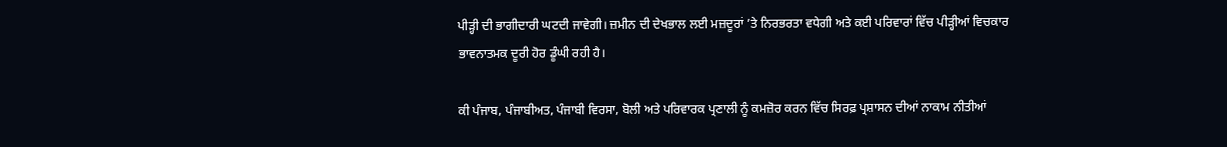ਪੀੜ੍ਹੀ ਦੀ ਭਾਗੀਦਾਰੀ ਘਟਦੀ ਜਾਵੇਗੀ। ਜ਼ਮੀਨ ਦੀ ਦੇਖਭਾਲ ਲਈ ਮਜ਼ਦੂਰਾਂ ’ਤੇ ਨਿਰਭਰਤਾ ਵਧੇਗੀ ਅਤੇ ਕਈ ਪਰਿਵਾਰਾਂ ਵਿੱਚ ਪੀੜ੍ਹੀਆਂ ਵਿਚਕਾਰ ਭਾਵਨਾਤਮਕ ਦੂਰੀ ਹੋਰ ਡੂੰਘੀ ਰਹੀ ਹੈ।

ਕੀ ਪੰਜਾਬ, ਪੰਜਾਬੀਅਤ, ਪੰਜਾਬੀ ਵਿਰਸਾ, ਬੋਲੀ ਅਤੇ ਪਰਿਵਾਰਕ ਪ੍ਰਣਾਲੀ ਨੂੰ ਕਮਜ਼ੋਰ ਕਰਨ ਵਿੱਚ ਸਿਰਫ਼ ਪ੍ਰਸ਼ਾਸਨ ਦੀਆਂ ਨਾਕਾਮ ਨੀਤੀਆਂ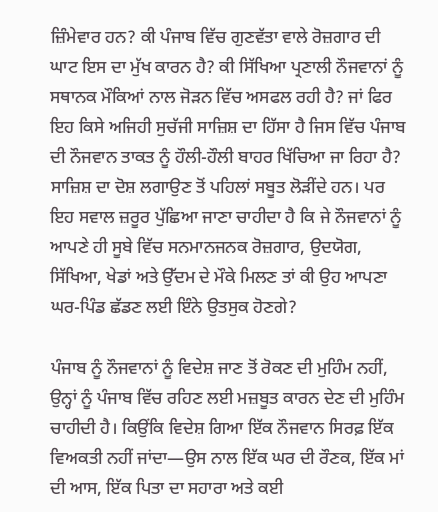ਜ਼ਿੰਮੇਵਾਰ ਹਨ? ਕੀ ਪੰਜਾਬ ਵਿੱਚ ਗੁਣਵੱਤਾ ਵਾਲੇ ਰੋਜ਼ਗਾਰ ਦੀ ਘਾਟ ਇਸ ਦਾ ਮੁੱਖ ਕਾਰਨ ਹੈ? ਕੀ ਸਿੱਖਿਆ ਪ੍ਰਣਾਲੀ ਨੌਜਵਾਨਾਂ ਨੂੰ ਸਥਾਨਕ ਮੌਕਿਆਂ ਨਾਲ ਜੋੜਨ ਵਿੱਚ ਅਸਫਲ ਰਹੀ ਹੈ? ਜਾਂ ਫਿਰ ਇਹ ਕਿਸੇ ਅਜਿਹੀ ਸੁਚੱਜੀ ਸਾਜ਼ਿਸ਼ ਦਾ ਹਿੱਸਾ ਹੈ ਜਿਸ ਵਿੱਚ ਪੰਜਾਬ ਦੀ ਨੌਜਵਾਨ ਤਾਕਤ ਨੂੰ ਹੌਲੀ-ਹੌਲੀ ਬਾਹਰ ਖਿੱਚਿਆ ਜਾ ਰਿਹਾ ਹੈ? ਸਾਜ਼ਿਸ਼ ਦਾ ਦੋਸ਼ ਲਗਾਉਣ ਤੋਂ ਪਹਿਲਾਂ ਸਬੂਤ ਲੋੜੀਂਦੇ ਹਨ। ਪਰ ਇਹ ਸਵਾਲ ਜ਼ਰੂਰ ਪੁੱਛਿਆ ਜਾਣਾ ਚਾਹੀਦਾ ਹੈ ਕਿ ਜੇ ਨੌਜਵਾਨਾਂ ਨੂੰ ਆਪਣੇ ਹੀ ਸੂਬੇ ਵਿੱਚ ਸਨਮਾਨਜਨਕ ਰੋਜ਼ਗਾਰ, ਉਦਯੋਗ, ਸਿੱਖਿਆ, ਖੇਡਾਂ ਅਤੇ ਉੱਦਮ ਦੇ ਮੌਕੇ ਮਿਲਣ ਤਾਂ ਕੀ ਉਹ ਆਪਣਾ ਘਰ-ਪਿੰਡ ਛੱਡਣ ਲਈ ਇੰਨੇ ਉਤਸੁਕ ਹੋਣਗੇ?

ਪੰਜਾਬ ਨੂੰ ਨੌਜਵਾਨਾਂ ਨੂੰ ਵਿਦੇਸ਼ ਜਾਣ ਤੋਂ ਰੋਕਣ ਦੀ ਮੁਹਿੰਮ ਨਹੀਂ, ਉਨ੍ਹਾਂ ਨੂੰ ਪੰਜਾਬ ਵਿੱਚ ਰਹਿਣ ਲਈ ਮਜ਼ਬੂਤ ਕਾਰਨ ਦੇਣ ਦੀ ਮੁਹਿੰਮ ਚਾਹੀਦੀ ਹੈ। ਕਿਉਂਕਿ ਵਿਦੇਸ਼ ਗਿਆ ਇੱਕ ਨੌਜਵਾਨ ਸਿਰਫ਼ ਇੱਕ ਵਿਅਕਤੀ ਨਹੀਂ ਜਾਂਦਾ—ਉਸ ਨਾਲ ਇੱਕ ਘਰ ਦੀ ਰੌਣਕ, ਇੱਕ ਮਾਂ ਦੀ ਆਸ, ਇੱਕ ਪਿਤਾ ਦਾ ਸਹਾਰਾ ਅਤੇ ਕਈ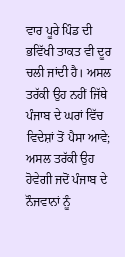ਵਾਰ ਪੂਰੇ ਪਿੰਡ ਦੀ ਭਵਿੱਖੀ ਤਾਕਤ ਵੀ ਦੂਰ ਚਲੀ ਜਾਂਦੀ ਹੈ। ਅਸਲ ਤਰੱਕੀ ਉਹ ਨਹੀਂ ਜਿੱਥੇ ਪੰਜਾਬ ਦੇ ਘਰਾਂ ਵਿੱਚ ਵਿਦੇਸ਼ਾਂ ਤੋਂ ਪੈਸਾ ਆਵੇ; ਅਸਲ ਤਰੱਕੀ ਉਹ ਹੋਵੇਗੀ ਜਦੋਂ ਪੰਜਾਬ ਦੇ ਨੌਜਵਾਨਾਂ ਨੂੰ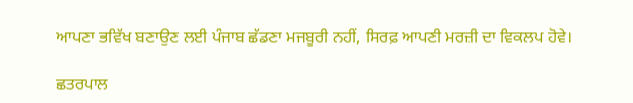ਆਪਣਾ ਭਵਿੱਖ ਬਣਾਉਣ ਲਈ ਪੰਜਾਬ ਛੱਡਣਾ ਮਜਬੂਰੀ ਨਹੀਂ, ਸਿਰਫ਼ ਆਪਣੀ ਮਰਜ਼ੀ ਦਾ ਵਿਕਲਪ ਹੋਵੇ।

ਛਤਰਪਾਲ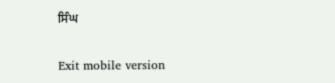ਸਿੰਘ

Exit mobile version